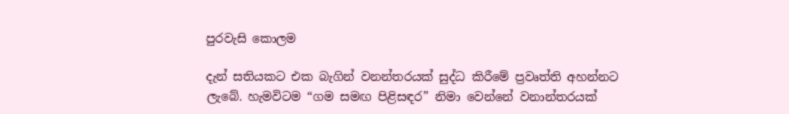පුරවැසි කොලම

දැන් සතියකට එක බැගින් වනන්තරයක් සුද්ධ කිරීමේ ප්‍රවෘත්ති අහන්නට ලැබේ. හැමවිටම “ගම සමඟ පිළිසඳර” නිමා වෙන්නේ වනාන්තරයක්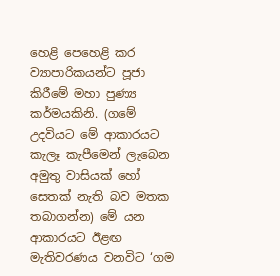හෙළි පෙහෙළි කර ව්‍යාපාරිකයන්ට පූජා කිරීමේ මහා පුණ්‍ය කර්මයකිනි. (ගමේ උදවියට මේ ආකාරයට කැලෑ කැපීමෙන් ලැබෙන අමුතු වාසියක් හෝ සෙතක් නැති බව මතක තබාගන්න) මේ යන ආකාරයට ඊළඟ මැතිවරණය වනවිට ‘ගම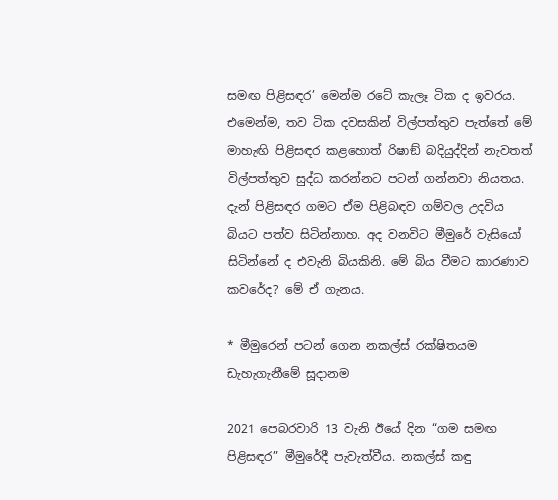සමඟ පිළිසඳර’ මෙන්ම රටේ කැලෑ ටික ද ඉවරය. එමෙන්ම, තව ටික දවසකින් විල්පත්තුව පැත්තේ මේ මාහැඟි පිළිසඳර කළහොත් රිෂාඞ් බදියුද්දින් නැවතත් විල්පත්තුව සුද්ධ කරන්නට පටන් ගන්නවා නියතය. දැන් පිළිසඳර ගමට ඒම පිළිබඳව ගම්වල උදවිය බියට පත්ව සිටින්නාහ. අද වනවිට මීමුරේ වැසියෝ සිටින්නේ ද එවැනි බියකිනි. මේ බිය වීමට කාරණාව කවරේද? මේ ඒ ගැනය.

* මීමුරෙන් පටන් ගෙන නකල්ස් රක්ෂිතයම ඩැහැගැනීමේ සූදානම

2021 පෙබරවාරි 13 වැනි ඊයේ දින “ගම සමඟ පිළිසඳර” මීමුරේදී පැවැත්වීය. නකල්ස් කඳු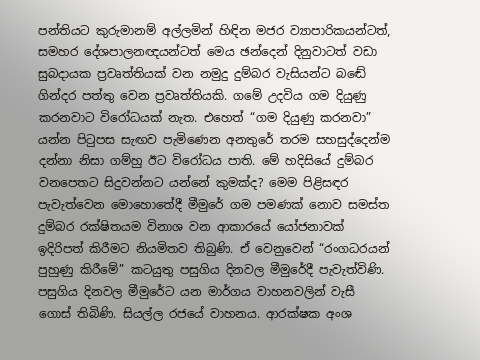පන්තියට කුරුමානම් අල්ලමින් හිඳින මජර ව්‍යාපාරිකයන්ටත්, සමහර දේශපාලනඥයන්ටත් මෙය ඡන්දෙන් දිනුවාටත් වඩා සුබදායක ප්‍රවෘත්තියක් වන නමුදු දුම්බර වැසියන්ට බඬේ ගින්දර පත්තු වෙන ප්‍රවෘත්තියකි. ගමේ උදවිය ගම දියුණු කරනවාට විරෝධයක් නැත. එහෙත් “ගම දියුණු කරනවා” යන්න පිටුපස සැඟව පැමිණෙන අනතුරේ තරම සහසුද්දෙන්ම දන්නා නිසා ගම්හු ඊට විරෝධය පාති. මේ හදිසියේ දුම්බර වනපෙතට සිදුවන්නට යන්නේ කුමක්ද? මෙම පිළිසඳර පැවැත්වෙන මොහොතේදී මීමුරේ ගම පමණක් නොව සමස්ත දුම්බර රක්ෂිතයම විනාශ වන ආකාරයේ යෝජනාවක් ඉදිරිපත් කිරීමට නියමිතව තිබුණි. ඒ වෙනුවෙන් “රංගධරයන් පුහුණු කිරීමේ” කටයුතු පසුගිය දිනවල මීමුරේදී පැවැත්විණි. පසුගිය දිනවල මීමුරේට යන මාර්ගය වාහනවලින් වැසී ගොස් තිබිණි. සියල්ල රජයේ වාහනය. ආරක්ෂක අංශ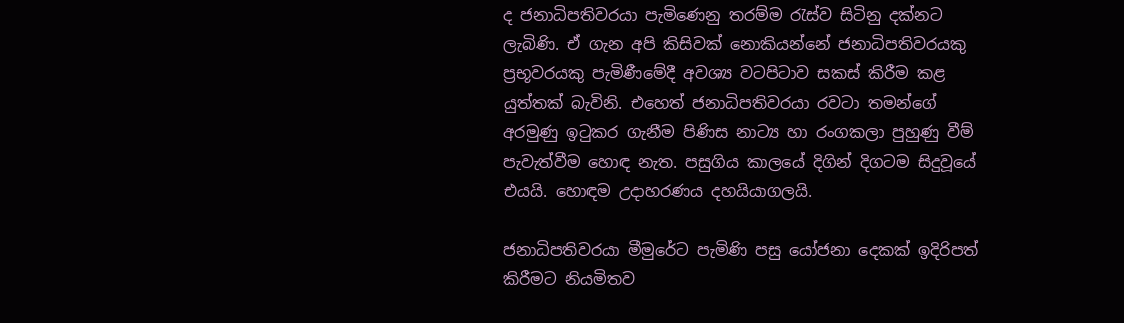ද ජනාධිපතිවරයා පැමිණෙනු තරම්ම රැස්ව සිටිනු දක්නට ලැබිණි. ඒ ගැන අපි කිසිවක් නොකියන්නේ ජනාධිපතිවරයකු ප්‍රභූවරයකු පැමිණීමේදී අවශ්‍ය වටපිටාව සකස් කිරීම කළ යුත්තක් බැවිනි. එහෙත් ජනාධිපතිවරයා රවටා තමන්ගේ අරමුණු ඉටුකර ගැනීම පිණිස නාට්‍ය හා රංගකලා පුහුණු වීම් පැවැත්වීම හොඳ නැත. පසුගිය කාලයේ දිගින් දිගටම සිදුවූයේ එයයි. හොඳම උදාහරණය දහයියාගලයි.

ජනාධිපතිවරයා මීමුරේට පැමිණි පසු යෝජනා දෙකක් ඉදිරිපත් කිරීමට නියමිතව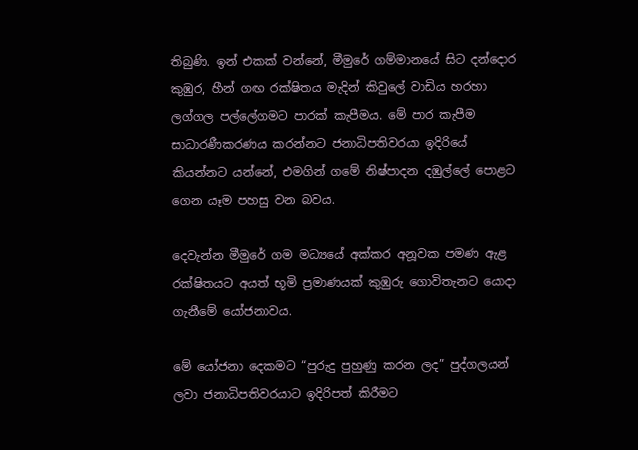තිබුණි. ඉන් එකක් වන්නේ, මීමුරේ ගම්මානයේ සිට දන්දොර කුඹුර, හීන් ගඟ රක්ෂිතය මැදින් කිවුලේ වාඩිය හරහා ලග්ගල පල්ලේගමට පාරක් කැපීමය. මේ පාර කැපීම සාධාරණීකරණය කරන්නට ජනාධිපතිවරයා ඉදිරියේ කියන්නට යන්නේ, එමගින් ගමේ නිෂ්පාදන දඹුල්ලේ පොළට ගෙන යෑම පහසු වන බවය.

දෙවැන්න මීමුරේ ගම මධ්‍යයේ අක්කර අනූවක පමණ ඇළ රක්ෂිතයට අයත් භූමි ප්‍රමාණයක් කුඹුරු ගොවිතැනට යොදා ගැනීමේ යෝජනාවය.

මේ යෝජනා දෙකමට “පුරුදු පුහුණු කරන ලද” පුද්ගලයන් ලවා ජනාධිපතිවරයාට ඉදිරිපත් කිරීමට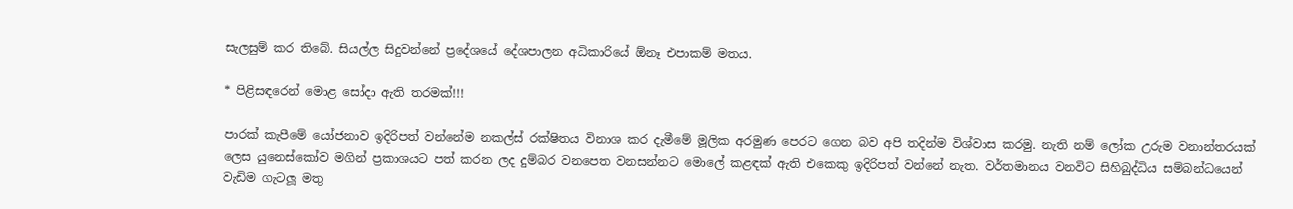සැලසුම් කර තිබේ. සියල්ල සිදුවන්නේ ප්‍රදේශයේ දේශපාලන අධිකාරියේ ඕනෑ එපාකම් මතය.

* පිළිසඳරෙන් මොළ සෝදා ඇති තරමක්!!!

පාරක් කැපීමේ යෝජනාව ඉදිරිපත් වන්නේම නකල්ස් රක්ෂිතය විනාශ කර දැමීමේ මූලික අරමුණ පෙරට ගෙන බව අපි තදින්ම විශ්වාස කරමු. නැති නම් ලෝක උරුම වනාන්තරයක් ලෙස යුනෙස්කෝව මගින් ප්‍රකාශයට පත් කරන ලද දුම්බර වනපෙත වනසන්නට මොලේ කළඳක් ඇති එකෙකු ඉදිරිපත් වන්නේ නැත. වර්තමානය වනවිට සිහිබුද්ධිය සම්බන්ධයෙන් වැඩිම ගැටලූ මතු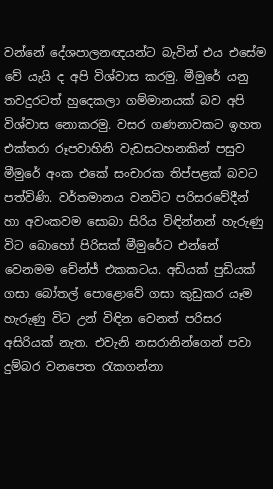වන්නේ දේශපාලනඥයන්ට බැවින් එය එසේම වේ යැයි ද අපි විශ්වාස කරමු. මීමුරේ යනු තවදුරටත් හුදෙකලා ගම්මානයක් බව අපි විශ්වාස නොකරමු. වසර ගණනාවකට ඉහත එක්තරා රූපවාහිනි වැඩසටහනකින් පසුව මීමුරේ අංක එකේ සංචාරක තිප්පළක් බවට පත්විණි. වර්තමානය වනවිට පරිසරවේදීන් හා අවංකවම සොබා සිරිය විඳින්නන් හැරුණු විට බොහෝ පිරිසක් මීමුරේට එන්නේ වෙනමම චේන්ජ් එකකටය. අඩියක් පුඩියක් ගසා බෝතල් පොළොවේ ගසා කුඩුකර යෑම හැරුණු විට උන් විඳින වෙනත් පරිසර අසිරියක් නැත. එවැනි නසරානින්ගෙන් පවා දුම්බර වනපෙත රැකගන්නා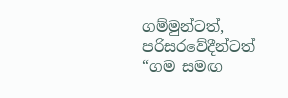ගම්මුන්ටත්, පරිසරවේදීන්ටත් “ගම සමඟ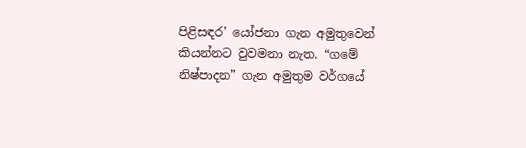පිළිසඳර’ යෝජනා ගැන අමුතුවෙන් කියන්නට වුවමනා නැත. “ගමේ නිෂ්පාදන” ගැන අමුතුම වර්ගයේ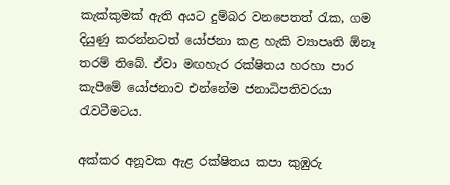කැක්කුමක් ඇති අයට දුම්බර වනපෙතත් රැක, ගම දියුණු කරන්නටත් යෝජනා කළ හැකි ව්‍යාපෘති ඕනෑ තරම් තිබේ. ඒවා මඟහැර රක්ෂිතය හරහා පාර කැපීමේ යෝජනාව එන්නේම ජනාධිපතිවරයා රැවටීමටය.

අක්කර අනූවක ඇළ රක්ෂිතය කපා කුඹුරු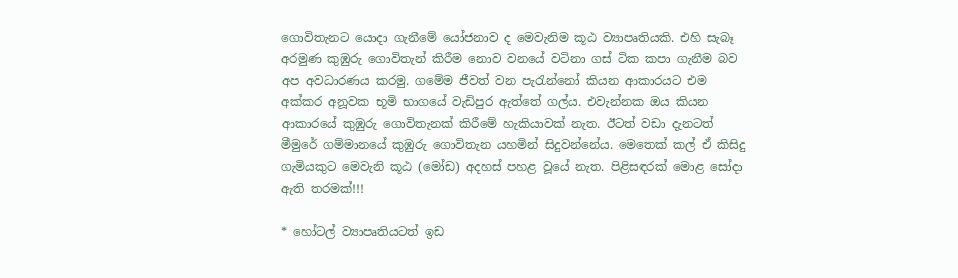ගොවිතැනට යොදා ගැනීමේ යෝජනාව ද මෙවැනිම කූඨ ව්‍යාපෘතියකි. එහි සැබෑ අරමුණ කුඹුරු ගොවිතැන් කිරීම නොව වනයේ වටිනා ගස් ටික කපා ගැනීම බව අප අවධාරණය කරමු. ගමේම ජීවත් වන පැරැන්නෝ කියන ආකාරයට එම අක්කර අනූවක භූමි භාගයේ වැඩිපුර ඇත්තේ ගල්ය. එවැන්නක ඔය කියන ආකාරයේ කුඹුරු ගොවිතැනක් කිරීමේ හැකියාවක් නැත. ඊටත් වඩා දැනටත් මීමුරේ ගම්මානයේ කුඹුරු ගොවිතැන යහමින් සිදුවන්නේය. මෙතෙක් කල් ඒ කිසිදු ගැමියකුට මෙවැනි කූඨ (මෝඩ) අදහස් පහළ වූයේ නැත. පිළිසඳරක් මොළ සෝදා ඇති තරමක්!!!

* හෝටල් ව්‍යාපෘතියටත් ඉඩ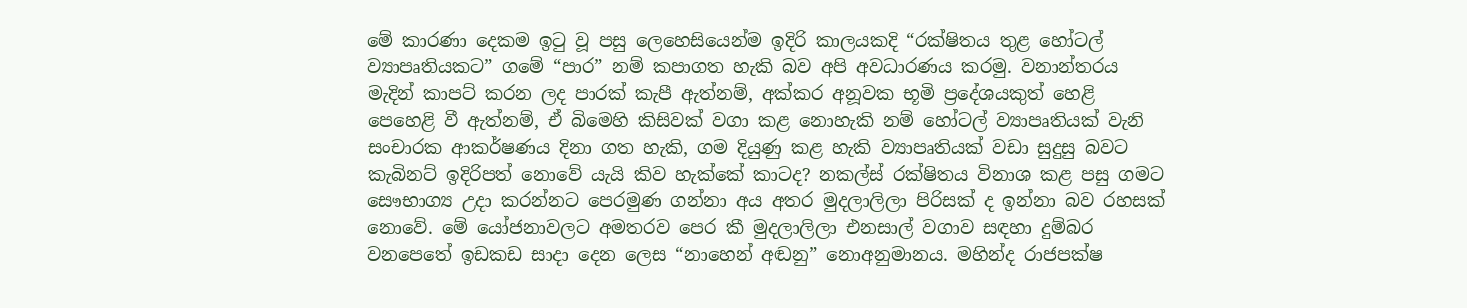මේ කාරණා දෙකම ඉටු වූ පසු ලෙහෙසියෙන්ම ඉදිරි කාලයකදි “රක්ෂිතය තුළ හෝටල් ව්‍යාපෘතියකට” ගමේ “පාර” නම් කපාගත හැකි බව අපි අවධාරණය කරමු. වනාන්තරය මැදින් කාපට් කරන ලද පාරක් කැපී ඇත්නම්, අක්කර අනූවක භූමි ප්‍රදේශයකුත් හෙළි පෙහෙළි වී ඇත්නම්, ඒ බිමෙහි කිසිවක් වගා කළ නොහැකි නම් හෝටල් ව්‍යාපෘතියක් වැනි සංචාරක ආකර්ෂණය දිනා ගත හැකි, ගම දියුණු කළ හැකි ව්‍යාපෘතියක් වඩා සුදුසු බවට කැබිනට් ඉදිරිපත් නොවේ යැයි කිව හැක්කේ කාටද? නකල්ස් රක්ෂිතය විනාශ කළ පසු ගමට සෞභාග්‍ය උදා කරන්නට පෙරමුණ ගන්නා අය අතර මුදලාලිලා පිරිසක් ද ඉන්නා බව රහසක් නොවේ. මේ යෝජනාවලට අමතරව පෙර කී මුදලාලිලා එනසාල් වගාව සඳහා දුම්බර වනපෙතේ ඉඩකඩ සාදා දෙන ලෙස “නාහෙන් අඬනු” නොඅනුමානය. මහින්ද රාජපක්ෂ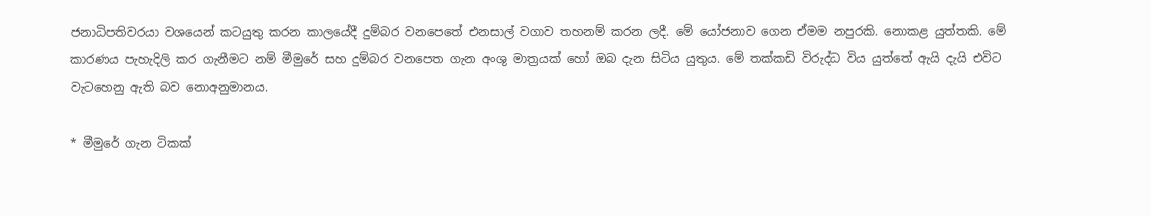ජනාධිපතිවරයා වශයෙන් කටයුතු කරන කාලයේදී දුම්බර වනපෙතේ එනසාල් වගාව තහනම් කරන ලදී. මේ යෝජනාව ගෙන ඒමම නපුරකි. නොකළ යුත්තකි. මේ කාරණය පැහැදිලි කර ගැනීමට නම් මීමුරේ සහ දුම්බර වනපෙත ගැන අංශු මාත්‍රයක් හෝ ඔබ දැන සිටිය යුතුය. මේ තක්කඩි විරුද්ධ විය යුත්තේ ඇයි දැයි එවිට වැටහෙනු ඇති බව නොඅනුමානය.

* මීමුරේ ගැන ටිකක්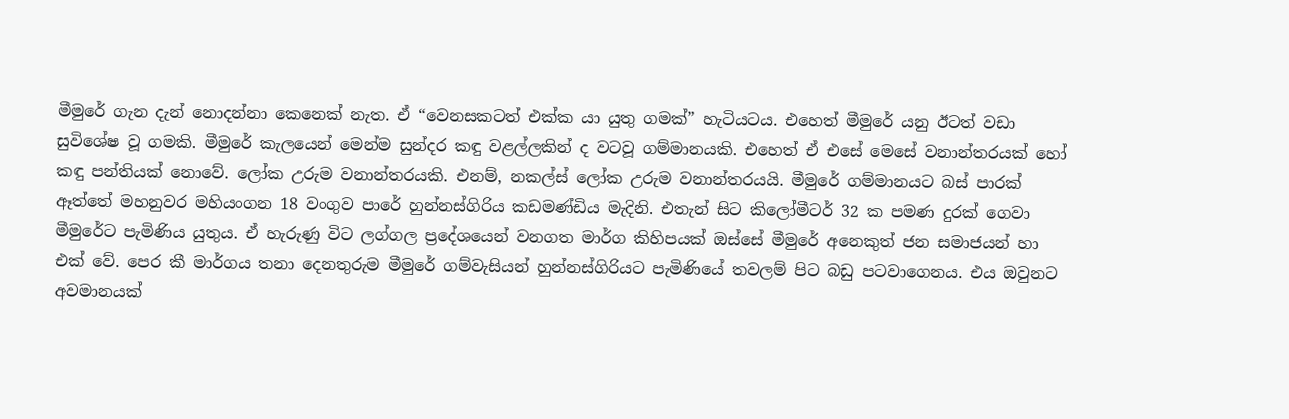මීමුරේ ගැන දැන් නොදන්නා කෙනෙක් නැත. ඒ “වෙනසකටත් එක්ක යා යුතු ගමක්” හැටියටය. එහෙත් මීමුරේ යනු ඊටත් වඩා සුවිශේෂ වූ ගමකි. මීමුරේ කැලයෙන් මෙන්ම සුන්දර කඳු වළල්ලකින් ද වටවූ ගම්මානයකි. එහෙත් ඒ එසේ මෙසේ වනාන්තරයක් හෝ කඳු පන්තියක් නොවේ. ලෝක උරුම වනාන්තරයකි. එනම්, නකල්ස් ලෝක උරුම වනාන්තරයයි. මීමුරේ ගම්මානයට බස් පාරක් ඈත්තේ මහනුවර මහියංගන 18 වංගුව පාරේ හුන්නස්ගිරිය කඩමණ්ඩිය මැදිනි. එතැන් සිට කිලෝමීටර් 32 ක පමණ දුරක් ගෙවා මීමුරේට පැමිණිය යුතුය. ඒ හැරුණු විට ලග්ගල ප්‍රදේශයෙන් වනගත මාර්ග කිහිපයක් ඔස්සේ මීමුරේ අනෙකුත් ජන සමාජයන් හා එක් වේ. පෙර කී මාර්ගය තනා දෙනතුරුම මීමුරේ ගම්වැසියන් හුන්නස්ගිරියට පැමිණියේ තවලම් පිට බඩු පටවාගෙනය. එය ඔවුනට අවමානයක්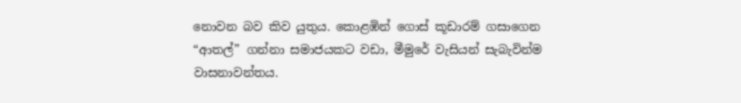නොවන බව කිව යුතුය. කොළඹින් ගොස් කූඩාරම් ගසාගෙන “ආතල්” ගන්නා සමාජයකට වඩා, මීමුරේ වැසියන් සැබැවින්ම වාසනාවන්තය.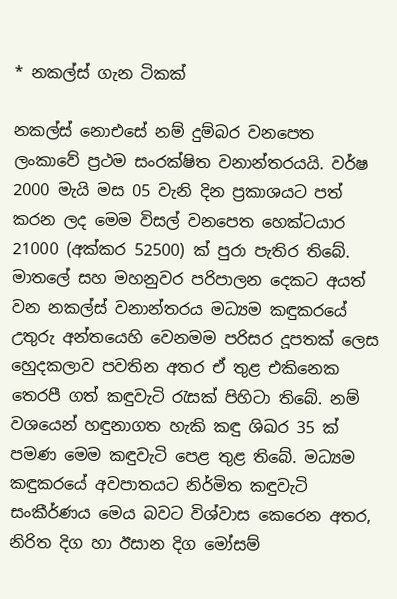* නකල්ස් ගැන ටිකක්

නකල්ස් නොඑසේ නම් දුම්බර වනපෙත ලංකාවේ ප්‍රථම සංරක්ෂිත වනාන්තරයයි. වර්ෂ 2000 මැයි මස 05 වැනි දින ප්‍රකාශයට පත් කරන ලද මෙම විසල් වනපෙත හෙක්ටයාර 21000 (අක්කර 52500) ක් පුරා පැතිර තිබේ. මාතලේ සහ මහනුවර පරිපාලන දෙකට අයත් වන නකල්ස් වනාන්තරය මධ්‍යම කඳුකරයේ උතුරු අන්තයෙහි වෙනමම පරිසර දූපතක් ලෙස හෙුදකලාව පවතින අතර ඒ තුළ එකිනෙක තෙරපී ගත් කඳුවැටි රැසක් පිහිටා තිබේ. නම් වශයෙන් හඳුනාගත හැකි කඳු ශිඛර 35 ක් පමණ මෙම කඳුවැටි පෙළ තුළ තිබේ. මධ්‍යම කඳුකරයේ අවපාතයට නිර්මිත කඳුවැටි සංකීර්ණය මෙය බවට විශ්වාස කෙරෙන අතර, නිරිත දිග හා ඊසාන දිග මෝසම්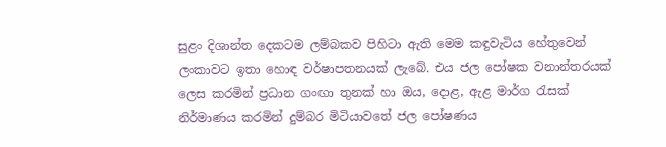සුළං දිශාන්ත දෙකටම ලම්බකව පිහිටා ඇති මෙම කඳුවැටිය හේතුවෙන් ලංකාවට ඉතා හොඳ වර්ෂාපතනයක් ලැබේ. එය ජල පෝෂක වනාන්තරයක් ලෙස කරමින් ප්‍රධාන ගංඟා තුනක් හා ඔය, දොළ, ඇළ මාර්ග රැසක් නිර්මාණය කරමින් දුම්බර මිටියාවතේ ජල පෝෂණය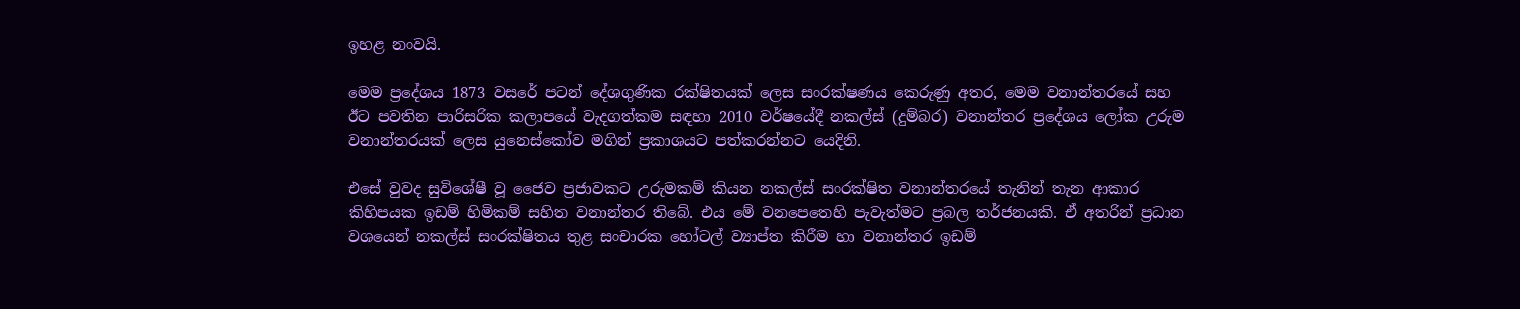ඉහළ නංවයි.

මෙම ප්‍රදේශය 1873 වසරේ පටන් දේශගුණික රක්ෂිතයක් ලෙස සංරක්ෂණය කෙරුණු අතර, මෙම වනාන්තරයේ සහ ඊට පවතින පාරිසරික කලාපයේ වැදගත්කම සඳහා 2010 වර්ෂයේදී නකල්ස් (දුම්බර) වනාන්තර ප්‍රදේශය ලෝක උරුම වනාන්තරයක් ලෙස යුනෙස්කෝව මගින් ප්‍රකාශයට පත්කරන්නට යෙදිනි.

එසේ වුවද සුවිශේෂී වූ ජෛව ප්‍රජාවකට උරුමකම් කියන නකල්ස් සංරක්ෂිත වනාන්තරයේ තැනින් තැන ආකාර කිහිපයක ඉඩම් හිමිකම් සහිත වනාන්තර තිබේ. එය මේ වනපෙතෙහි පැවැත්මට ප්‍රබල තර්ජනයකි. ඒ අතරින් ප්‍රධාන වශයෙන් නකල්ස් සංරක්ෂිතය තුළ සංචාරක හෝටල් ව්‍යාප්ත කිරීම හා වනාන්තර ඉඩම්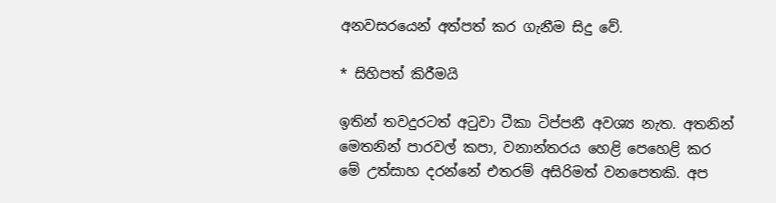අනවසරයෙන් අත්පත් කර ගැනීම සිදු වේ.

* සිහිපත් කිරීමයි

ඉතින් තවදුරටත් අටුවා ටීකා ටිප්පනී අවශ්‍ය නැත. අතනින් මෙතනින් පාරවල් කපා, වනාන්තරය හෙළි පෙහෙළි කර මේ උත්සාහ දරන්නේ එතරම් අසිරිමත් වනපෙතකි. අප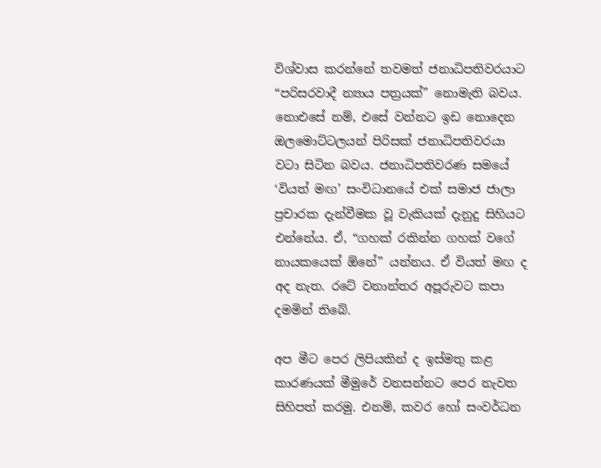විශ්වාස කරන්නේ තවමත් ජනාධිපතිවරයාට “පරිසරවාදී න්‍යාය පත්‍රයක්” නොමැති බවය. නොඑසේ නම්, එසේ වන්නට ඉඩ නොදෙන ඔලමොට්ටලයන් පිරිසක් ජනාධිපතිවරයා වටා සිටින බවය. ජනාධිපතිවරණ සමයේ ‘වියත් මඟ’ සංවිධානයේ එක් සමාජ ජාලා ප්‍රචාරක දැන්වීමක වූ වැකියක් දැනුදු සිහියට එන්නේය. ඒ, “ගහක් රකින්න ගහක් වගේ නායකයෙක් ඕනේ” යන්නය. ඒ වියත් මඟ ද අද නැත. රටේ වනාන්තර අපූරුවට කපා දමමින් තිබේ.

අප මීට පෙර ලිපියකින් ද ඉස්මතු කළ කාරණයක් මීමුරේ වනසන්නට පෙර නැවත සිහිපත් කරමු. එනම්, කවර හෝ සංවර්ධන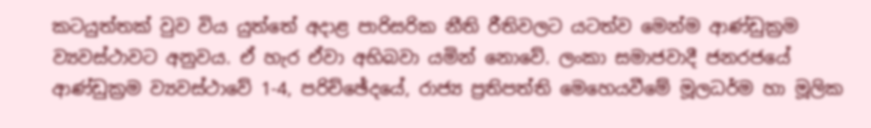කටයුත්තක් වුව විය යුත්තේ අදාළ පාරිසරික නීති රීතිවලට යටත්ව මෙන්ම ආණ්ඩුක්‍රම ව්‍යවස්ථාවට අනුවය. ඒ හැර ඒවා අභිබවා යමින් නොවේ. ලංකා සමාජවාදී ජනරජයේ ආණ්ඩුක්‍රම ව්‍යවස්ථාවේ 1-4, පරිච්ඡේදයේ, රාජ්‍ය ප්‍රතිපත්ති මෙහෙයවීමේ මූලධර්ම හා මූලික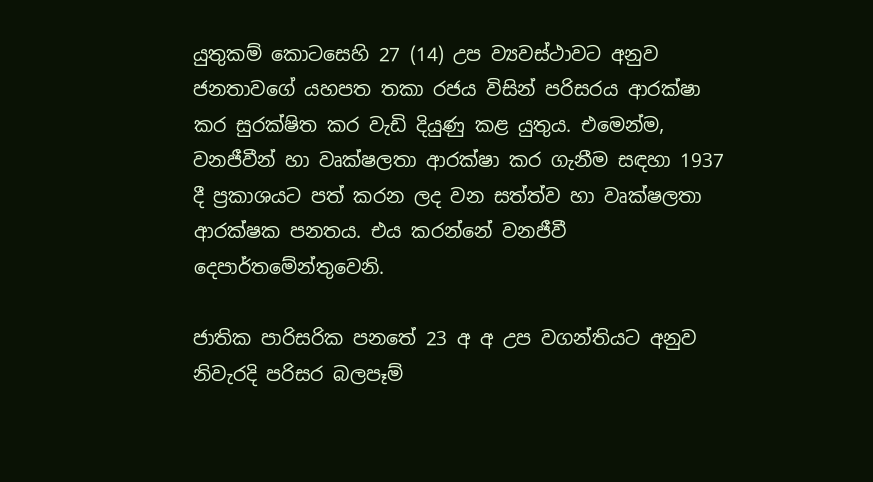යුතුකම් කොටසෙහි 27 (14) උප ව්‍යවස්ථාවට අනුව ජනතාවගේ යහපත තකා රජය විසින් පරිසරය ආරක්ෂා කර සුරක්ෂිත කර වැඩි දියුණු කළ යුතුය. එමෙන්ම, වනජීවීන් හා වෘක්ෂලතා ආරක්ෂා කර ගැනීම සඳහා 1937 දී ප්‍රකාශයට පත් කරන ලද වන සත්ත්ව හා වෘක්ෂලතා ආරක්ෂක පනතය. එය කරන්නේ වනජීවී දෙපාර්තමේන්තුවෙනි.

ජාතික පාරිසරික පනතේ 23 අ අ උප වගන්තියට අනුව නිවැරදි පරිසර බලපෑම්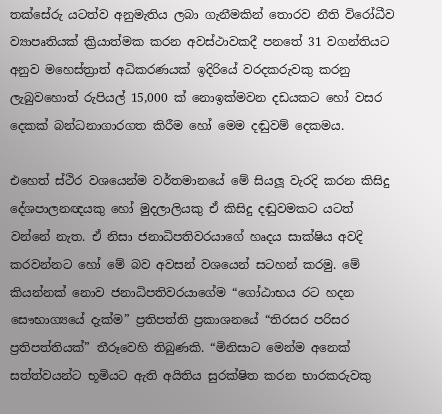තක්සේරු යටත්ව අනුමැතිය ලබා ගැනීමකින් තොරව නීති විරෝධීව ව්‍යාපෘතියක් ක්‍රියාත්මක කරන අවස්ථාවකදී පනතේ 31 වගන්තියට අනුව මහෙස්ත්‍රාත් අධිකරණයක් ඉදිරියේ වරදකරුවකු කරනු ලැබුවහොත් රුපියල් 15,000 ක් නොඉක්මවන දඩයකට හෝ වසර දෙකක් බන්ධනාගාරගත කිරීම හෝ මෙම දඬුවම් දෙකමය.

එහෙත් ස්ථිර වශයෙන්ම වර්තමානයේ මේ සියලූ වැරදි කරන කිසිදු දේශපාලනඥයකු හෝ මුදලාලියකු ඒ කිසිදු දඬුවමකට යටත් වන්නේ නැත. ඒ නිසා ජනාධිපතිවරයාගේ හෘදය සාක්ෂිය අවදි කරවන්නට හෝ මේ බව අවසන් වශයෙන් සටහන් කරමු. මේ කියන්නක් නොව ජනාධිපතිවරයාගේම “ගෝඨාභය රට හදන සෞභාග්‍යයේ දැක්ම” ප්‍රතිපත්ති ප්‍රකාශනයේ “තිරසර පරිසර ප්‍රතිපත්තියක්” තීරූවෙහි තිබුණකි. “මිනිසාට මෙන්ම අනෙක් සත්ත්වයන්ට භූමියට ඇති අයිතිය සුරක්ෂිත කරන භාරකරුවකු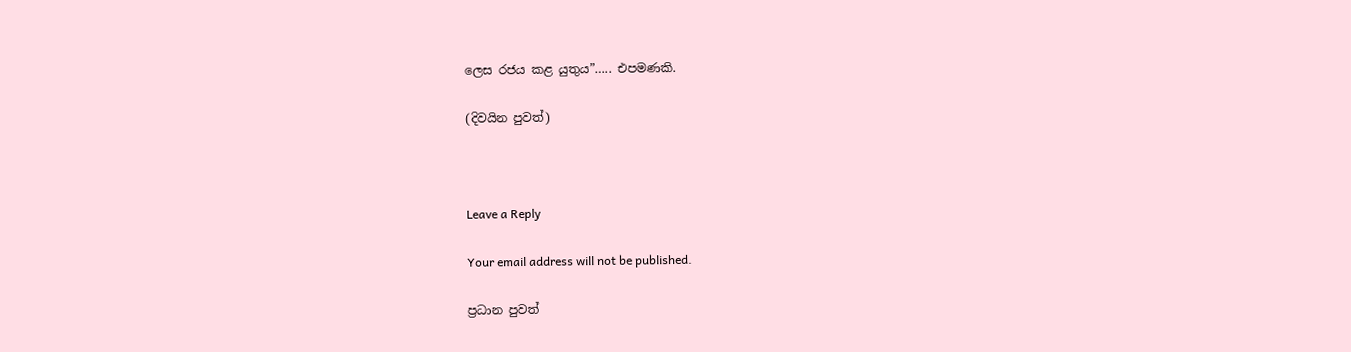ලෙස රජය කළ යුතුය”….. එපමණකි.

(දිවයින පුවත්)



Leave a Reply

Your email address will not be published.

ප්‍රධාන පුවත්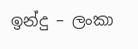ඉන්දු – ලංකා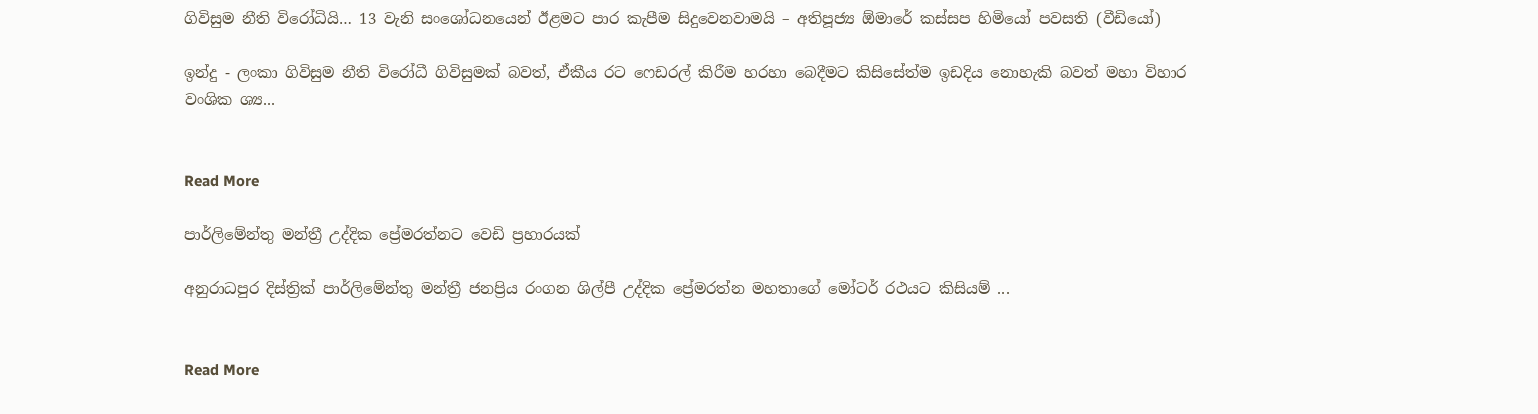ගිවිසුම නීති විරෝධියි… 13 වැනි සංශෝධනයෙන් ඊළමට පාර කැපීම සිදුවෙනවාමයි – අතිපූජ්‍ය ඕමාරේ කස්සප හිමියෝ පවසති (වීඩියෝ)

ඉන්දු - ලංකා ගිවිසුම නීති විරෝධී ගිවිසුමක් බවත්, ඒකීය රට ෆෙඩරල් කිරීම හරහා බෙදීමට කිසිසේත්ම ඉඩදිය නොහැකි බවත් මහා විහාර වංශික ශ්‍ය...


Read More

පාර්ලිමේන්තු මන්ත්‍රී උද්දික ප්‍රේමරත්නට වෙඩි ප්‍රහාරයක්

අනුරාධපුර දිස්ත්‍රික් පාර්ලිමේන්තු මන්ත්‍රී ජනප්‍රිය රංගන ශිල්පී උද්දික ප්‍රේමරත්න මහතාගේ මෝටර් රථයට කිසියම් ...


Read More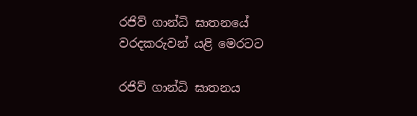රජිව් ගාන්ධි ඝාතනයේ වරදකරුවන් යළි මෙරටට

රජිව් ගාන්ධි ඝාතනය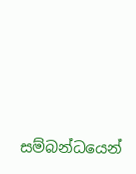සම්බන්ධයෙන්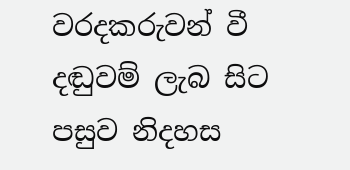වරදකරුවන් වී දඬුවම් ලැබ සිට පසුව නිදහස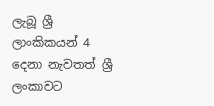ලැබූ ශ්‍රී ලාංකිකයන් 4 දෙනා නැවතත් ශ්‍රී ලංකාවට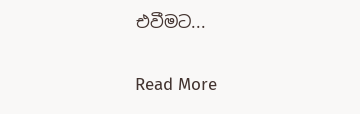එවීමට...


Read More